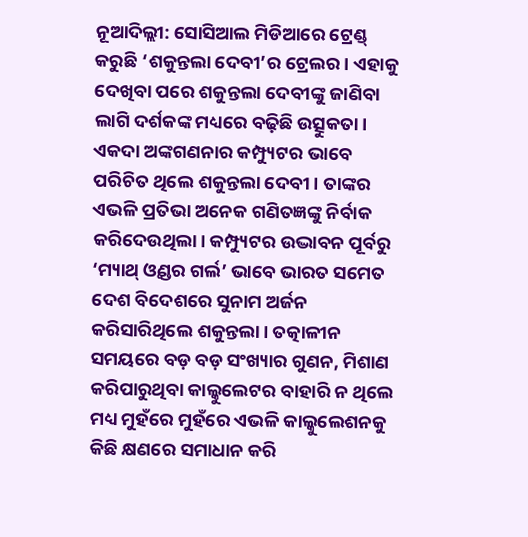ନୂଆଦିଲ୍ଲୀ: ସୋସିଆଲ ମିଡିଆରେ ଟ୍ରେଣ୍ଡ୍ କରୁଛି ‘ଶକୁନ୍ତଲା ଦେବୀ’ର ଟ୍ରେଲର। ଏହାକୁ ଦେଖିବା ପରେ ଶକୁନ୍ତଲା ଦେବୀଙ୍କୁ ଜାଣିବା ଲାଗି ଦର୍ଶକଙ୍କ ମଧ୍ୟରେ ବଢ଼ିଛି ଉତ୍ସୁକତା। ଏକଦା ଅଙ୍କଗଣନାର କମ୍ପ୍ୟୁଟର ଭାବେ ପରିଚିତ ଥିଲେ ଶକୁନ୍ତଲା ଦେବୀ। ତାଙ୍କର ଏଭଳି ପ୍ରତିଭା ଅନେକ ଗଣିତଜ୍ଞଙ୍କୁ ନିର୍ବାକ କରିଦେଉଥିଲା। କମ୍ପ୍ୟୁଟର ଉଦ୍ଭାବନ ପୂର୍ବରୁ ‘ମ୍ୟାଥ୍ ଓ୍ବଣ୍ଡର ଗର୍ଲ’ ଭାବେ ଭାରତ ସମେତ ଦେଶ ବିଦେଶରେ ସୁନାମ ଅର୍ଜନ କରିସାରିଥିଲେ ଶକୁନ୍ତଲା। ତତ୍କାଳୀନ ସମୟରେ ବଡ଼ ବଡ଼ ସଂଖ୍ୟାର ଗୁଣନ, ମିଶାଣ କରିପାରୁଥିବା କାଲ୍କୁଲେଟର ବାହାରି ନ ଥିଲେ ମଧ୍ୟ ମୁହଁରେ ମୁହଁରେ ଏଭଳି କାଲ୍କୁଲେଶନକୁ କିଛି କ୍ଷଣରେ ସମାଧାନ କରି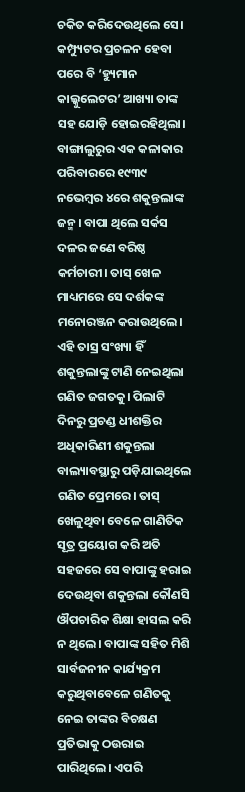ଚକିତ କରିଦେଉଥିଲେ ସେ। କମ୍ପ୍ୟୁଟର ପ୍ରଚଳନ ହେବା ପରେ ବି ‘ହ୍ୟୁମାନ କାଲ୍କୁଲେଟର’ ଆଖ୍ୟା ତାଙ୍କ ସହ ଯୋଡ଼ି ହୋଇରହିଥିଲା।
ବାଙ୍ଗାଲୁରୁର ଏକ କଳାକାର ପରିବାରରେ ୧୯୩୯ ନଭେମ୍ବର ୪ରେ ଶକୁନ୍ତଲାଙ୍କ ଜନ୍ମ। ବାପା ଥିଲେ ସର୍କସ ଦଳର ଜଣେ ବରିଷ୍ଠ କର୍ମଚାରୀ। ତାସ୍ ଖେଳ ମାଧ୍ୟମରେ ସେ ଦର୍ଶକଙ୍କ ମନୋରଞ୍ଜନ କରାଉଥିଲେ। ଏହି ତାସ୍ର ସଂଖ୍ୟା ହିଁ ଶକୁନ୍ତଲାଙ୍କୁ ଟାଣି ନେଇଥିଲା ଗଣିତ ଜଗତକୁ। ପିଲାଟି ଦିନରୁ ପ୍ରଚଣ୍ଡ ଧୀଶକ୍ତିର ଅଧିକାରିଣୀ ଶକୁନ୍ତଲା ବାଲ୍ୟାବସ୍ଥାରୁ ପଡ଼ିଯାଇଥିଲେ ଗଣିତ ପ୍ରେମରେ। ତାସ୍ ଖେଳୁଥିବା ବେଳେ ଗାଣିତିକ ସୂତ୍ର ପ୍ରୟୋଗ କରି ଅତି ସହଜରେ ସେ ବାପାଙ୍କୁ ହରାଇ ଦେଉଥିବା ଶକୁନ୍ତଲା କୌଣସି ଔପଚାରିକ ଶିକ୍ଷା ହାସଲ କରି ନ ଥିଲେ। ବାପାଙ୍କ ସହିତ ମିଶି ସାର୍ବଜନୀନ କାର୍ଯ୍ୟକ୍ରମ କରୁଥିବାବେଳେ ଗଣିତକୁ ନେଇ ତାଙ୍କର ବିଚକ୍ଷଣ ପ୍ରତିଭାକୁ ଠଉରାଇ ପାରିଥିଲେ। ଏପରି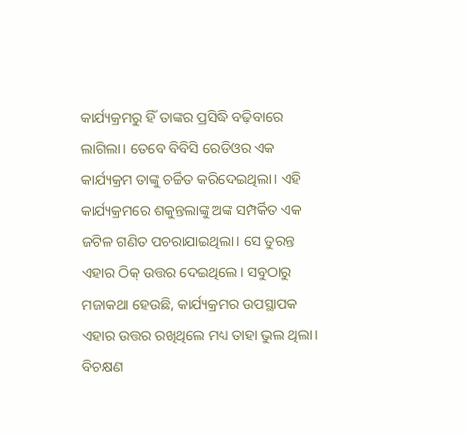କାର୍ଯ୍ୟକ୍ରମରୁ ହିଁ ତାଙ୍କର ପ୍ରସିଦ୍ଧି ବଢ଼ିବାରେ ଲାଗିଲା। ତେବେ ବିବିସି ରେଡିଓର ଏକ କାର୍ଯ୍ୟକ୍ରମ ତାଙ୍କୁ ଚର୍ଚ୍ଚିତ କରିଦେଇଥିଲା। ଏହି କାର୍ଯ୍ୟକ୍ରମରେ ଶକୁନ୍ତଲାଙ୍କୁ ଅଙ୍କ ସମ୍ପର୍କିତ ଏକ ଜଟିଳ ଗଣିତ ପଚରାଯାଇଥିଲା। ସେ ତୁରନ୍ତ ଏହାର ଠିକ୍ ଉତ୍ତର ଦେଇଥିଲେ। ସବୁଠାରୁ ମଜାକଥା ହେଉଛି, କାର୍ଯ୍ୟକ୍ରମର ଉପସ୍ଥାପକ ଏହାର ଉତ୍ତର ରଖିଥିଲେ ମଧ୍ୟ ତାହା ଭୁଲ ଥିଲା। ବିଚକ୍ଷଣ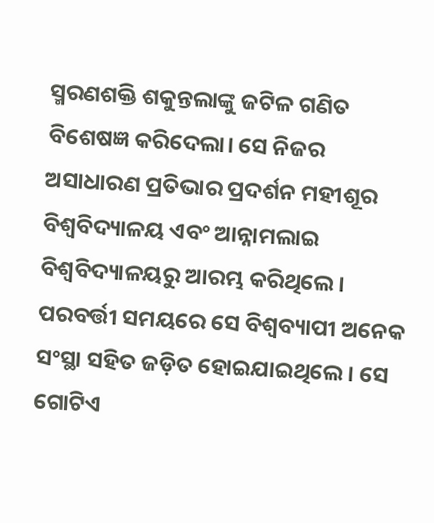ସ୍ମରଣଶକ୍ତି ଶକୁନ୍ତଲାଙ୍କୁ ଜଟିଳ ଗଣିତ ବିଶେଷଜ୍ଞ କରିଦେଲା। ସେ ନିଜର ଅସାଧାରଣ ପ୍ରତିଭାର ପ୍ରଦର୍ଶନ ମହୀଶୂର ବିଶ୍ୱବିଦ୍ୟାଳୟ ଏବଂ ଆନ୍ନାମଲାଇ ବିଶ୍ୱବିଦ୍ୟାଳୟରୁ ଆରମ୍ଭ କରିଥିଲେ। ପରବର୍ତ୍ତୀ ସମୟରେ ସେ ବିଶ୍ୱବ୍ୟାପୀ ଅନେକ ସଂସ୍ଥା ସହିତ ଜଡ଼ିତ ହୋଇଯାଇଥିଲେ। ସେ ଗୋଟିଏ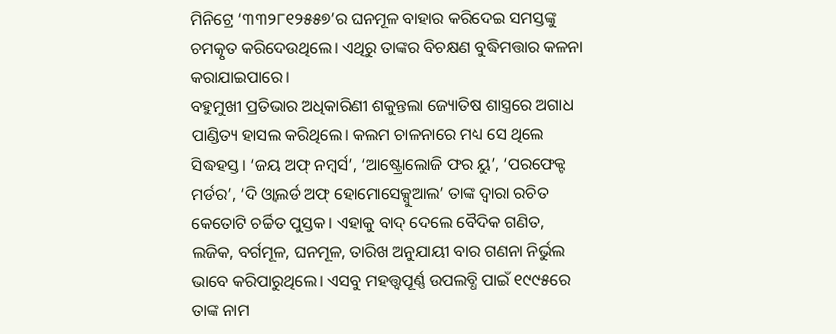ମିନିଟ୍ରେ ‘୩୩୨୮୧୨୫୫୭’ର ଘନମୂଳ ବାହାର କରିଦେଇ ସମସ୍ତଙ୍କୁ ଚମତ୍କୃତ କରିଦେଉଥିଲେ। ଏଥିରୁ ତାଙ୍କର ବିଚକ୍ଷଣ ବୁଦ୍ଧିମତ୍ତାର କଳନା କରାଯାଇପାରେ।
ବହୁମୁଖୀ ପ୍ରତିଭାର ଅଧିକାରିଣୀ ଶକୁନ୍ତଲା ଜ୍ୟୋତିଷ ଶାସ୍ତ୍ରରେ ଅଗାଧ ପାଣ୍ଡିତ୍ୟ ହାସଲ କରିଥିଲେ। କଲମ ଚାଳନାରେ ମଧ୍ୟ ସେ ଥିଲେ ସିଦ୍ଧହସ୍ତ। ‘ଜୟ ଅଫ୍ ନମ୍ବର୍ସ’, ‘ଆଷ୍ଟ୍ରୋଲୋଜି ଫର ୟୁ’, ‘ପରଫେକ୍ଟ ମର୍ଡର’, ‘ଦି ଓ୍ବାଲର୍ଡ ଅଫ୍ ହୋମୋସେକ୍ସୁଆଲ’ ତାଙ୍କ ଦ୍ୱାରା ରଚିତ କେତୋଟି ଚର୍ଚ୍ଚିତ ପୁସ୍ତକ। ଏହାକୁ ବାଦ୍ ଦେଲେ ବୈଦିକ ଗଣିତ, ଲଜିକ, ବର୍ଗମୂଳ, ଘନମୂଳ, ତାରିଖ ଅନୁଯାୟୀ ବାର ଗଣନା ନିର୍ଭୁଲ ଭାବେ କରିପାରୁଥିଲେ। ଏସବୁ ମହତ୍ତ୍ୱପୂର୍ଣ୍ଣ ଉପଲବ୍ଧି ପାଇଁ ୧୯୯୫ରେ ତାଙ୍କ ନାମ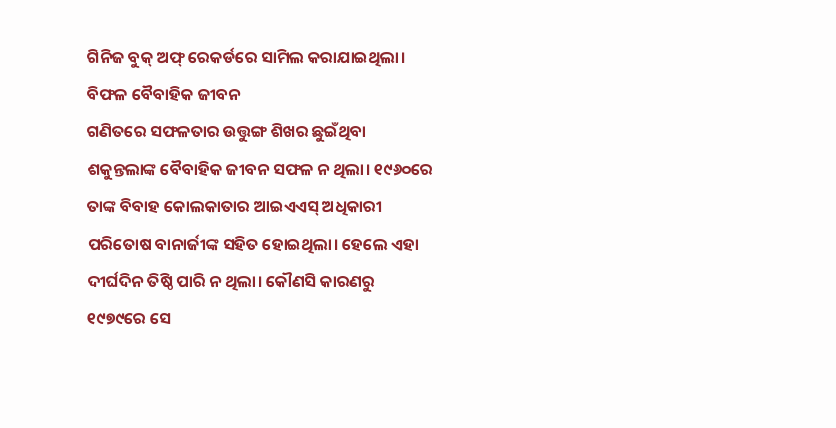ଗିନିଜ ବୁକ୍ ଅଫ୍ ରେକର୍ଡରେ ସାମିଲ କରାଯାଇଥିଲା।
ବିଫଳ ବୈବାହିକ ଜୀବନ
ଗଣିତରେ ସଫଳତାର ଉତ୍ତୁଙ୍ଗ ଶିଖର ଛୁଇଁଥିବା ଶକୁନ୍ତଲାଙ୍କ ବୈବାହିକ ଜୀବନ ସଫଳ ନ ଥିଲା। ୧୯୬୦ରେ ତାଙ୍କ ବିବାହ କୋଲକାତାର ଆଇଏଏସ୍ ଅଧିକାରୀ ପରିତୋଷ ବାନାର୍ଜୀଙ୍କ ସହିତ ହୋଇଥିଲା। ହେଲେ ଏହା ଦୀର୍ଘଦିନ ତିଷ୍ଠି ପାରି ନ ଥିଲା। କୌଣସି କାରଣରୁ ୧୯୭୯ରେ ସେ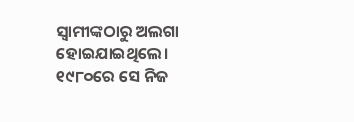ସ୍ବାମୀଙ୍କଠାରୁ ଅଲଗା ହୋଇଯାଇଥିଲେ। ୧୯୮୦ରେ ସେ ନିଜ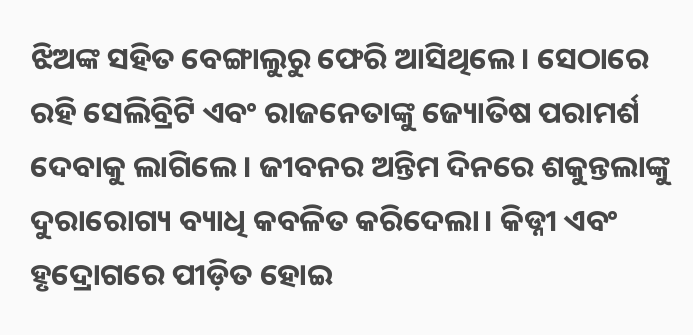ଝିଅଙ୍କ ସହିତ ବେଙ୍ଗାଲୁରୁ ଫେରି ଆସିଥିଲେ। ସେଠାରେ ରହି ସେଲିବ୍ରିଟି ଏବଂ ରାଜନେତାଙ୍କୁ ଜ୍ୟୋତିଷ ପରାମର୍ଶ ଦେବାକୁ ଲାଗିଲେ। ଜୀବନର ଅନ୍ତିମ ଦିନରେ ଶକୁନ୍ତଲାଙ୍କୁ ଦୁରାରୋଗ୍ୟ ବ୍ୟାଧି କବଳିତ କରିଦେଲା। କିଡ୍ନୀ ଏବଂ ହୃଦ୍ରୋଗରେ ପୀଡ଼ିତ ହୋଇ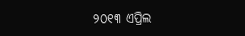୨୦୧୩ ଏପ୍ରିଲ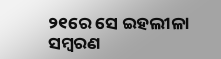୨୧ରେ ସେ ଇହଲୀଳା ସମ୍ବରଣ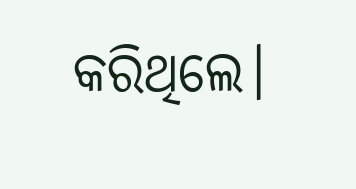କରିଥିଲେ।